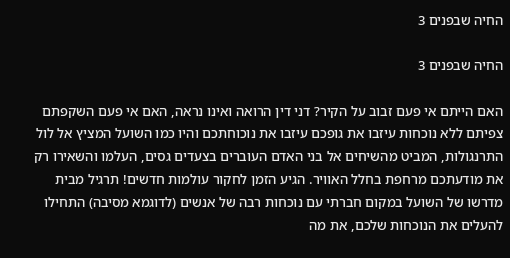החיה שבפנים 3

החיה שבפנים 3

האם הייתם אי פעם זבוב על הקיר? דני דין הרואה ואינו נראה, האם אי פעם השקפתם צפיתם ללא נוכחות עיזבו את גופכם עיזבו את נוכוחתכם והיו כמו השועל המציץ אל לול התרנגולות, המביט מהשיחים אל בני האדם העוברים בצעדים גסים, העלמו והשאירו רק את מודעתכם מרחפת בחלל האוויר. הגיע הזמן לחקור עולמות חדשים! תרגיל מבית מדרשו של השועל במקום חברתי עם נוכחות רבה של אנשים (לדוגמא מסיבה) התחילו להעלים את הנוכחות שלכם, את מה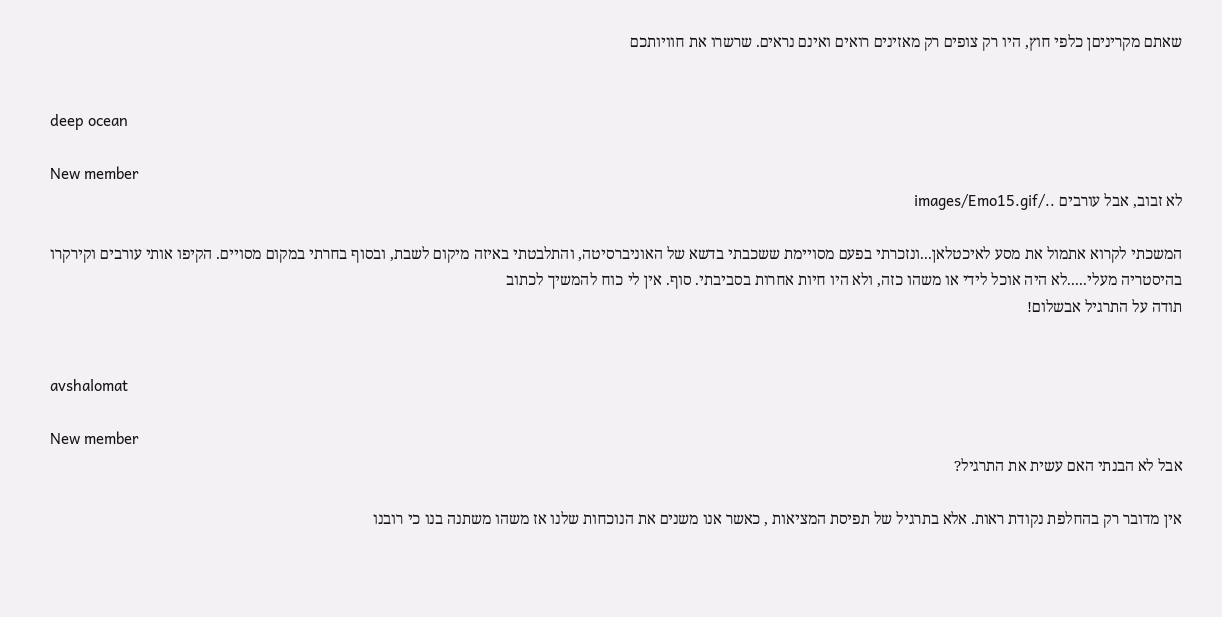שאתם מקריניםן כלפי חוץ, היו רק צופים רק מאזינים רואים ואינם נראים. שרשרו את חוויותכם


deep ocean

New member
לא זבוב, אבל עורבים ../images/Emo15.gif

המשכתי לקרוא אתמול את מסע לאיכטלאן...ונזכרתי בפעם מסויימת ששכבתי בדשא של האוניברסיטה, והתלבטתי באיזה מיקום לשבת, ובסוף בחרתי במקום מסויים. הקיפו אותי עורבים וקירקרו בהיסטריה מעלי.....לא היה אוכל לידי או משהו כזה, ולא היו חיות אחרות בסביבתי. סוף. אין לי כוח להמשיך לכתוב
תודה על התרגיל אבשלום!


avshalomat

New member
אבל לא הבנתי האם עשית את התרגיל?

אין מדובר רק בהחלפת נקודת ראות. אלא בתרגיל של תפיסת המציאות , כאשר אנו משנים את הנוכחות שלנו אז משהו משתנה בנו כי רובנו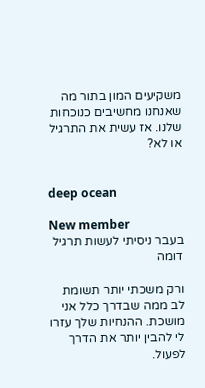משקיעים המון בתור מה שאנחנו מחשיבים כנוכחות שלנו. אז עשית את התרגיל או לא?


deep ocean

New member
בעבר ניסיתי לעשות תרגיל דומה

ורק משכתי יותר תשומת לב ממה שבדרך כלל אני מושכת. ההנחיות שלך עזרו לי להבין יותר את הדרך לפעול.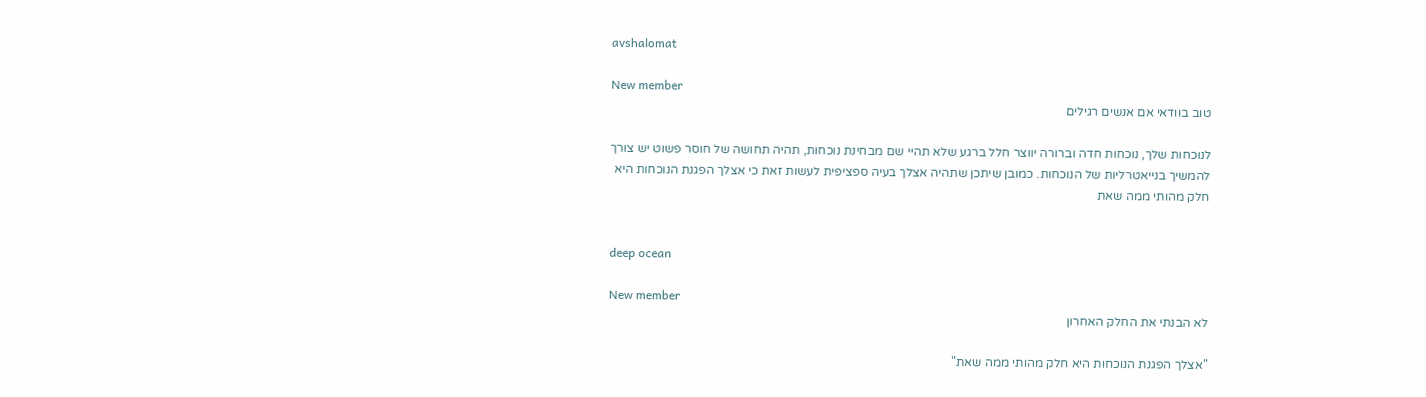avshalomat

New member
טוב בוודאי אם אנשים רגילים

לנוכחות שלך, נוכחות חדה וברורה יווצר חלל ברגע שלא תהיי שם מבחינת נוכחות, תהיה תחושה של חוסר פשוט יש צורך להמשיך בנייאטרליות של הנוכחות. כמובן שיתכן שתהיה אצלך בעיה ספציפית לעשות זאת כי אצלך הפגנת הנוכחות היא חלק מהותי ממה שאת


deep ocean

New member
לא הבנתי את החלק האחרון

"אצלך הפגנת הנוכחות היא חלק מהותי ממה שאת"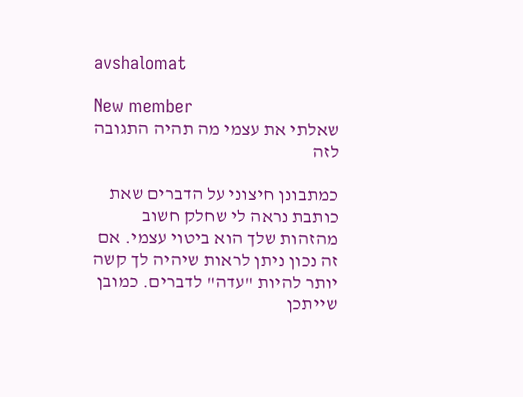avshalomat

New member
שאלתי את עצמי מה תהיה התגובה לזה

כמתבונן חיצוני על הדברים שאת כותבת נראה לי שחלק חשוב מהזהות שלך הוא ביטוי עצמי. אם זה נכון ניתן לראות שיהיה לך קשה יותר להיות "עדה" לדברים. כמובן שייתכן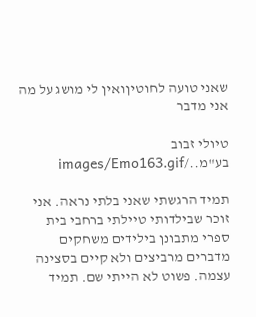שאני טועה לחוטיןואין לי מושג על מה אני מדבר

טיולי זבוב בע"מ../images/Emo163.gif

תמיד הרגשתי שאני בלתי נראה. אני זוכר שבילדותי טיילתי ברחבי בית ספרי מתבונן בילידים משחקים מדברים מרביצים ולא קיים בסצינה עצמה. פשוט לא הייתי שם. תמיד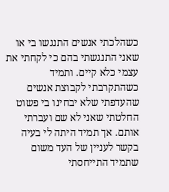כשהלכתי אנשים התנגשו בי או שאני התנגשתי בהם כי לקחתי את עצמי כלא קיים. ותמיד כשהתקרבתי לקבוצת אנשים שהעדפתי שלא יבחינו בי פשוט החלטתי שאני לא שם ועברתי אותם. אך תמיד היתה לי בעיה בקשר לעניין של העד משום שתמיד התייחסתי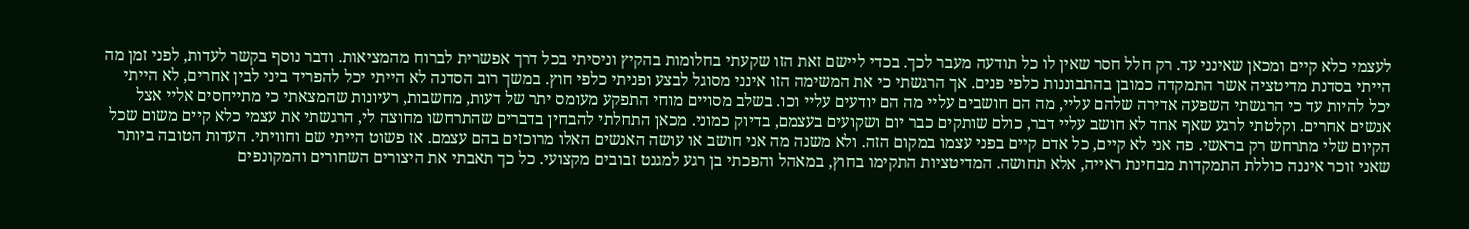לעצמי כלא קיים ומכאן שאינני עד. רק חלל חסר שאין לו כל תודעה מעבר לכך. בכדי ליישם זאת הזו שקעתי בחלומות בהקיץ וניסיתי בכל דרך אפשרית לברוח מהמציאות. ודבר נוסף בקשר לעדות, לפני זמן מה הייתי בסדנת מדיטציה אשר התמקדה כמובן בהתבוננות כלפי פנים. אך הרגשתי כי את המשימה הזו אינני מסוגל לבצע ופניתי כלפי חוץ. במשך רוב הסדנה לא הייתי יכל להפריד ביני לבין אחרים, לא הייתי יכל להיות עד כי הרגשתי השפעה אדירה שלהם עליי, מה הם חושבים עליי מה הם יודעים עליי וכו. בשלב מסויים מוחי התפקע מעומס יתר של דעות, מחשבות, רעיונות שהמצאתי כי מתייחסים אליי אצל אנשים אחרים. וקלטתי לרגע שאף אחד לא חושב עליי דבר, כולם שותקים כבר יום ושקועים בעצמם, בדיוק כמוני. מכאן התחלתי להבחין בדברים שהתרחשו מחוצה לי, הרגשתי את עצמי כלא קיים משום שכל הקיום שלי מתרחש רק בראשי. פה אני לא קיים, כל אדם קיים בפני עצמו במקום הזה. ולא משנה מה אני חושב או עושה האנשים האלו מרוכזים בהם עצמם. אז פשוט הייתי שם וחוויתי. העדות הטובה ביותר שאני זוכר איננה כוללת התמקדות מבחינת ראייה, אלא תחושה. המדיטציות התקימו בחוץ, במאהל והפכתי בן רגע למגנט זבובים מקצועי. כל כך תאבתי את היצורים השחורים והמקונפים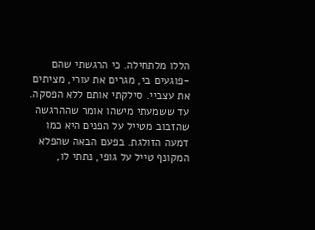הללו מלתחילה. כי הרגשתי שהם -פוגעים בי, מגרים את עורי, מציתים את עצביי. סילקתי אותם ללא הפסקה. עד ששמעתי מישהו אומר שההרגשה שהזבוב מטייל על הפנים היא כמו דמעה הזולגת. בפעם הבאה שהפלא המקונף טייל על גופי, נתתי לו,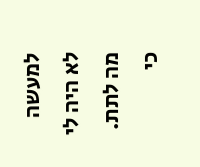למעשה לא היה לי מה לתת. כי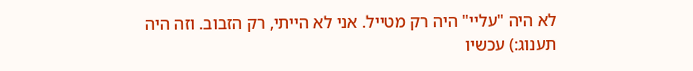לא היה "עליי" היה רק מטייל. אני לא הייתי, רק הזבוב. וזה היה תענוג:) עכשיו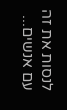לנסות את זה עם אנשים...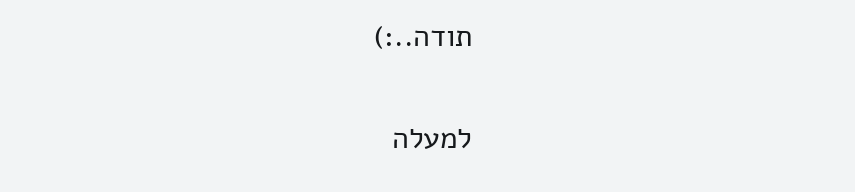תודה..:)

למעלה